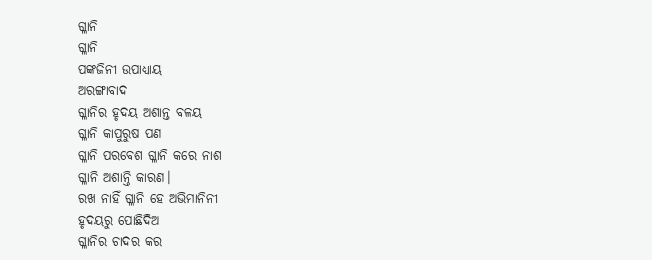ଗ୍ଳାନି
ଗ୍ଳାନି
ପଙ୍କଜିନୀ ଉପାଧ୍ଯାୟ
ଅରଙ୍ଗାବାଦ
ଗ୍ଳାନିର ହୃଦୟ ଅଶାନ୍ତ ବଳୟ
ଗ୍ଳାନି କାପୁରୁଷ ପଣ
ଗ୍ଳାନି ପରବେଶ ଗ୍ଳାନି କରେ ନାଶ
ଗ୍ଳାନି ଅଶାନ୍ତି କାରଣ।
ରଖ ନାହିଁ ଗ୍ଳାନି ହେ ଅଭିମାନିନୀ
ହୃଦୟରୁ ପୋଛିଦିଅ
ଗ୍ଳାନିର ଚାଦର କର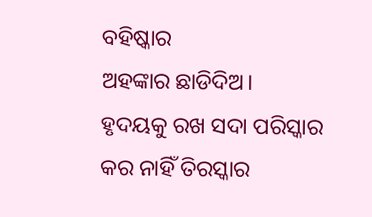ବହିଷ୍କାର
ଅହଙ୍କାର ଛାଡିଦିଅ।
ହୃଦୟକୁ ରଖ ସଦା ପରିସ୍କାର
କର ନାହିଁ ତିରସ୍କାର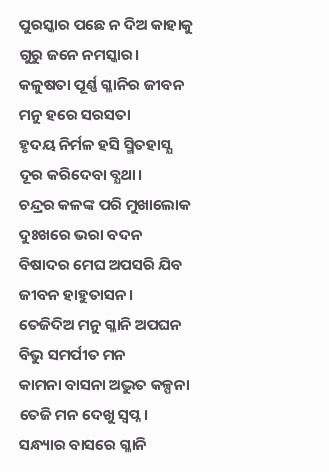ପୁରସ୍କାର ପଛେ ନ ଦିଅ କାହାକୁ
ଗୁରୁ ଜନେ ନମସ୍କାର।
କଳୁଷତା ପୂର୍ଣ୍ଣ ଗ୍ଳାନିର ଜୀବନ
ମନୁ ହରେ ସରସତା
ହୃଦୟ ନିର୍ମଳ ହସି ସ୍ମିତହାସ୍ଯ
ଦୂର କରିଦେବା ବ୍ଯଥା।
ଚନ୍ଦ୍ରର କଳଙ୍କ ପରି ମୁଖାଲୋକ
ଦୁଃଖରେ ଭରା ବଦନ
ବିଷାଦର ମେଘ ଅପସରି ଯିବ
ଜୀବନ ହାହୁତାସନ।
ତେଜିଦିଅ ମନୁ ଗ୍ଳାନି ଅପଘନ
ବିଭୁ ସମର୍ପୀତ ମନ
କାମନା ବାସନା ଅଦ୍ଭୁତ କଳ୍ପନା
ତେଜି ମନ ଦେଖୁ ସ୍ବପ୍ନ।
ସନ୍ଧ୍ୟାର ବାସରେ ଗ୍ଳାନି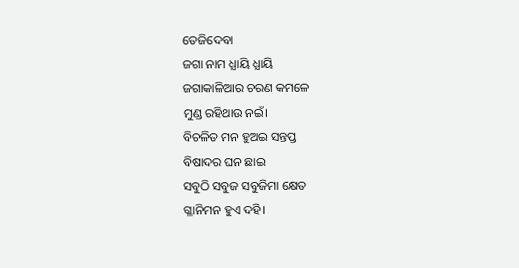ତେଜିଦେବା
ଜଗା ନାମ ଧ୍ଯାୟି ଧ୍ଯାୟି
ଜଗାକାଳିଆର ଚରଣ କମଳେ
ମୁଣ୍ଡ ରହିଥାଉ ନଇଁ।
ବିଚଳିତ ମନ ହୁଅଇ ସନ୍ତପ୍ତ
ବିଷାଦର ଘନ ଛାଇ
ସବୁଠି ସବୁଜ ସବୁଜିମା କ୍ଷେତ
ଗ୍ଳାନିମନ ହୁଏ ଦହି।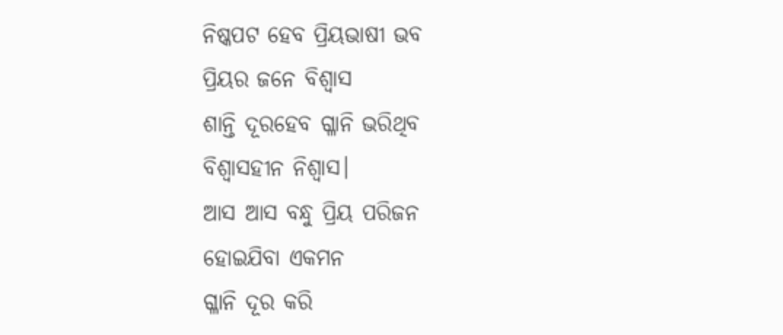ନିଷ୍କପଟ ହେବ ପ୍ରିୟଭାଷୀ ଭବ
ପ୍ରିୟର ଜନେ ବିଶ୍ୱାସ
ଶାନ୍ତି ଦୂରହେବ ଗ୍ଳାନି ଭରିଥିବ
ବିଶ୍ୱାସହୀନ ନିଶ୍ବାସ।
ଆସ ଆସ ବନ୍ଧୁ ପ୍ରିୟ ପରିଜନ
ହୋଇଯିବା ଏକମନ
ଗ୍ଳାନି ଦୂର କରି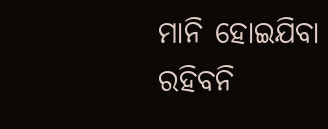ମାନି ହୋଇଯିବା
ରହିବନି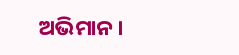ଅଭିମାନ।